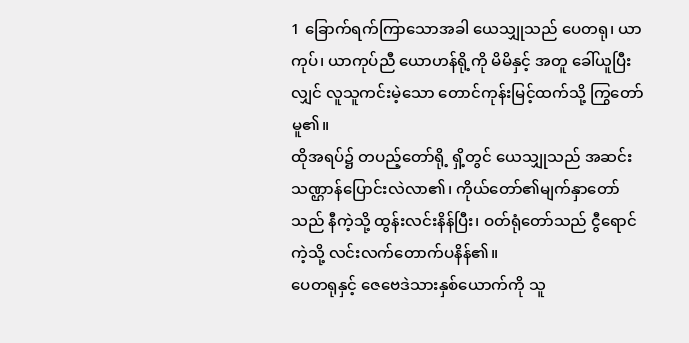1 ခြောက်ရက်ကြာသောအခါ ယေသျှုသည် ပေတရု၊ ယာကုပ်၊ ယာကုပ်ညီ ယောဟန်ရို့ကို မိမိနှင့် အတူ ခေါ်ယူပြီးလျှင် လူသူကင်းမဲ့သော တောင်ကုန်းမြင့်ထက်သို့ ကြွတော်မူ၏။
ထိုအရပ်၌ တပည့်တော်ရို့ ရှိ့တွင် ယေသျှုသည် အဆင်းသဏ္ဌာန်ပြောင်းလဲလာ၏၊ ကိုယ်တော်၏မျက်နှာတော်သည် နီကဲ့သို့ ထွန်းလင်းနိန်ပြီး၊ ဝတ်ရုံတော်သည် ငွီရောင်ကဲ့သို့ လင်းလက်တောက်ပနိန်၏။
ပေတရုနှင့် ဇေဗေဒဲသားနှစ်ယောက်ကို သူ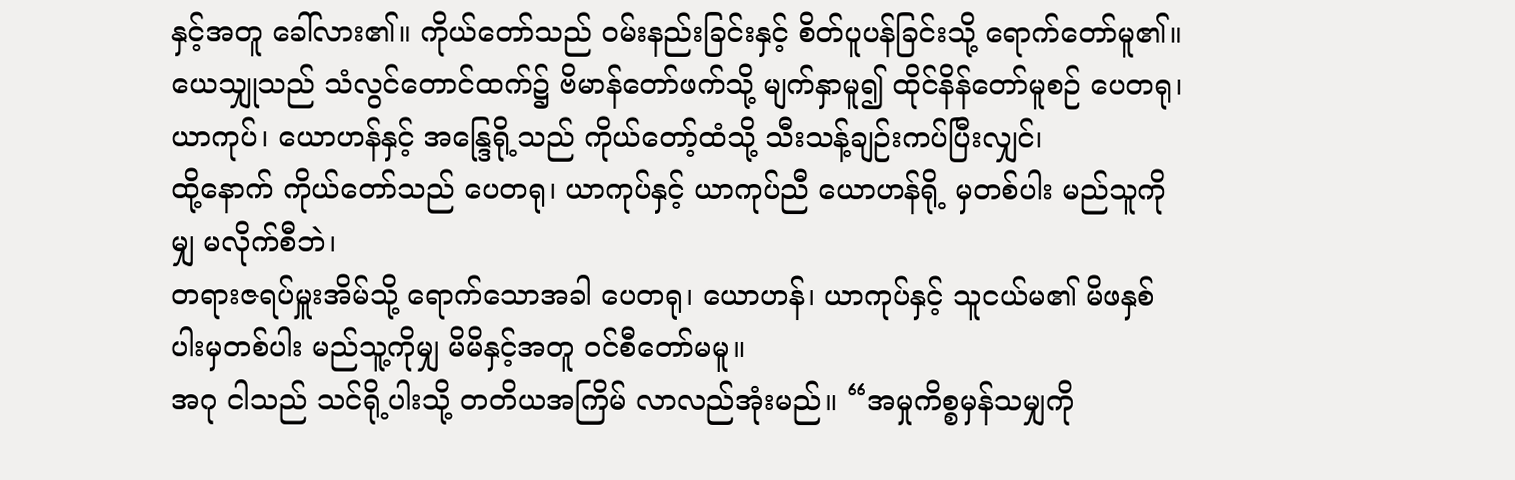နှင့်အတူ ခေါ်လား၏။ ကိုယ်တော်သည် ဝမ်းနည်းခြင်းနှင့် စိတ်ပူပန်ခြင်းသို့ ရောက်တော်မူ၏။
ယေသျှုသည် သံလွင်တောင်ထက်၌ ဗိမာန်တော်ဖက်သို့ မျက်နှာမူ၍ ထိုင်နိန်တော်မူစဉ် ပေတရု၊ ယာကုပ်၊ ယောဟန်နှင့် အန္ဒြေရို့သည် ကိုယ်တော့်ထံသို့ သီးသန့်ချဉ်းကပ်ပြီးလျှင်၊
ထို့နောက် ကိုယ်တော်သည် ပေတရု၊ ယာကုပ်နှင့် ယာကုပ်ညီ ယောဟန်ရို့ မှတစ်ပါး မည်သူကိုမျှ မလိုက်စီဘဲ၊
တရားဇရပ်မှူးအိမ်သို့ ရောက်သောအခါ ပေတရု၊ ယောဟန်၊ ယာကုပ်နှင့် သူငယ်မ၏ မိဖနှစ်ပါးမှတစ်ပါး မည်သူ့ကိုမျှ မိမိနှင့်အတူ ဝင်စီတော်မမူ။
အဂု ငါသည် သင်ရို့ပါးသို့ တတိယအကြိမ် လာလည်အုံးမည်။ “အမှုကိစ္စမှန်သမျှကို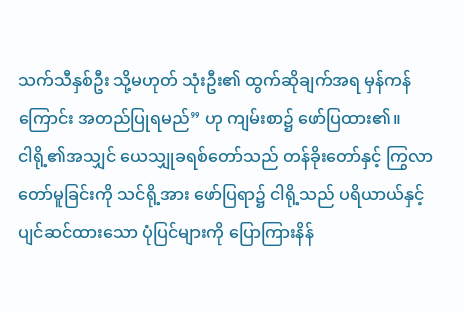သက်သီနှစ်ဦး သို့မဟုတ် သုံးဦး၏ ထွက်ဆိုချက်အရ မှန်ကန်ကြောင်း အတည်ပြုရမည်” ဟု ကျမ်းစာ၌ ဖော်ပြထား၏။
ငါရို့၏အသျှင် ယေသျှုခရစ်တော်သည် တန်ခိုးတော်နှင့် ကြွလာတော်မူခြင်းကို သင်ရို့အား ဖော်ပြရာ၌ ငါရို့သည် ပရိယာယ်နှင့် ပျင်ဆင်ထားသော ပုံပြင်များကို ပြောကြားနိန်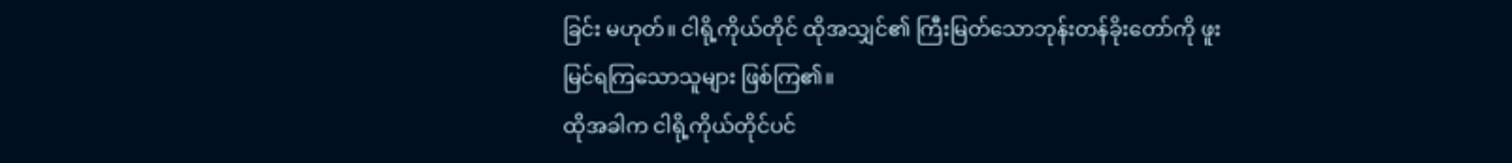ခြင်း မဟုတ်။ ငါရို့ကိုယ်တိုင် ထိုအသျှင်၏ ကြီးမြတ်သောဘုန်းတန်ခိုးတော်ကို ဖူးမြင်ရကြသောသူများ ဖြစ်ကြ၏။
ထိုအခါက ငါရို့ကိုယ်တိုင်ပင်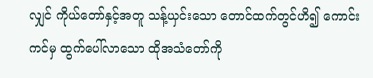လျှင် ကိုယ်တော်နှင့်အတူ သန့်ယှင်းသော တောင်ထက်တွင်ဟိ၍ ကောင်းကင်မှ ထွက်ပေါ်လာသော ထိုအသံတော်ကို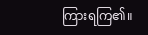ကြားရကြ၏။